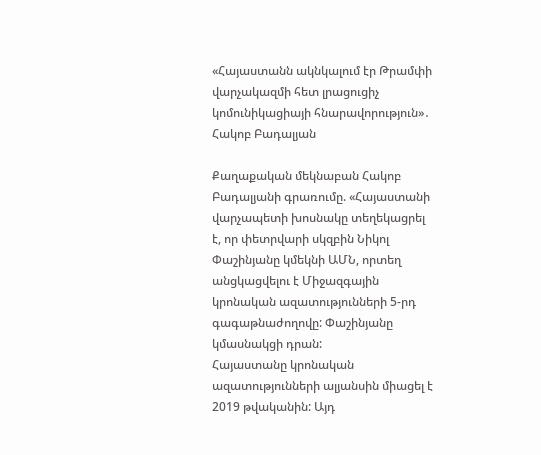«Հայաստանն ակնկալում էր Թրամփի վարչակազմի հետ լրացուցիչ կոմունիկացիայի հնարավորություն»․ Հակոբ Բադալյան

Քաղաքական մեկնաբան Հակոբ Բադալյանի գրառումը. «Հայաստանի վարչապետի խոսնակը տեղեկացրել է, որ փետրվարի սկզբին Նիկոլ Փաշինյանը կմեկնի ԱՄՆ, որտեղ անցկացվելու է Միջազգային կրոնական ազատությունների 5-րդ գագաթնաժողովը: Փաշինյանը կմասնակցի դրան:
Հայաստանը կրոնական ազատությունների ալյանսին միացել է 2019 թվականին: Այդ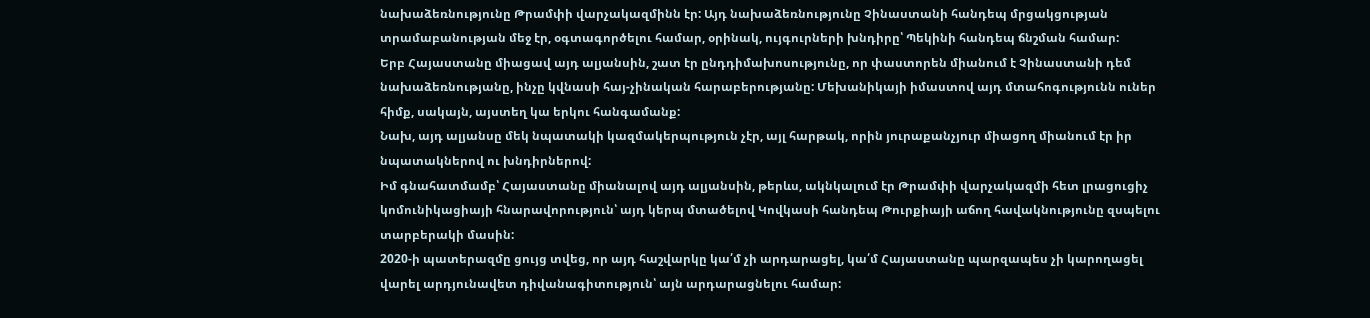նախաձեռնությունը Թրամփի վարչակազմինն էր: Այդ նախաձեռնությունը Չինաստանի հանդեպ մրցակցության տրամաբանության մեջ էր, օգտագործելու համար, օրինակ, ույգուրների խնդիրը՝ Պեկինի հանդեպ ճնշման համար:
Երբ Հայաստանը միացավ այդ ալյանսին, շատ էր ընդդիմախոսությունը, որ փաստորեն միանում է Չինաստանի դեմ նախաձեռնությանը, ինչը կվնասի հայ-չինական հարաբերությանը: Մեխանիկայի իմաստով այդ մտահոգությունն ուներ հիմք, սակայն, այստեղ կա երկու հանգամանք:
Նախ, այդ ալյանսը մեկ նպատակի կազմակերպություն չէր, այլ հարթակ, որին յուրաքանչյուր միացող միանում էր իր նպատակներով ու խնդիրներով:
Իմ գնահատմամբ՝ Հայաստանը միանալով այդ ալյանսին, թերևս, ակնկալում էր Թրամփի վարչակազմի հետ լրացուցիչ կոմունիկացիայի հնարավորություն՝ այդ կերպ մտածելով Կովկասի հանդեպ Թուրքիայի աճող հավակնությունը զսպելու տարբերակի մասին:
2020-ի պատերազմը ցույց տվեց, որ այդ հաշվարկը կա՛մ չի արդարացել, կա՛մ Հայաստանը պարզապես չի կարողացել վարել արդյունավետ դիվանագիտություն՝ այն արդարացնելու համար: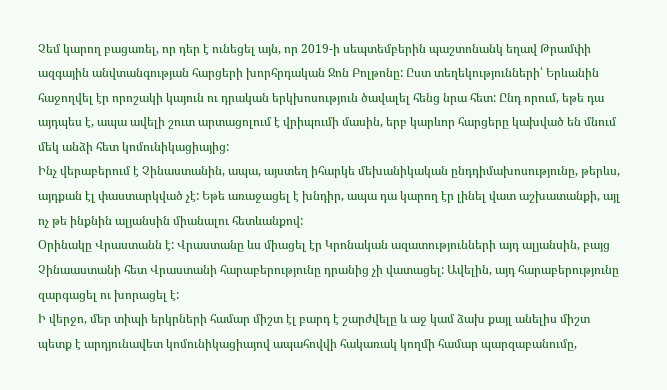Չեմ կարող բացառել, որ դեր է ունեցել այն, որ 2019-ի սեպտեմբերին պաշտոնանկ եղավ Թրամփի ազգային անվտանգության հարցերի խորհրդական Ջոն Բոլթոնը: Ըստ տեղեկությունների՝ Երևանին հաջողվել էր որոշակի կայուն ու դրական երկխոսություն ծավալել հենց նրա հետ: Ընդ որում, եթե դա այդպես է, ապա ավելի շուտ արտացոլում է վրիպումի մասին, երբ կարևոր հարցերը կախված են մնում մեկ անձի հետ կոմունիկացիայից:
Ինչ վերաբերում է Չինաստանին, ապա, այստեղ իհարկե մեխանիկական ընդդիմախոսությունը, թերևս, այդքան էլ փաստարկված չէ: Եթե առաջացել է խնդիր, ապա դա կարող էր լինել վատ աշխատանքի, այլ ոչ թե ինքնին ալյանսին միանալու հետևանքով:
Օրինակը Վրաստանն է: Վրաստանը ևս միացել էր Կրոնական ազատությունների այդ ալյանսին, բայց Չինաաստանի հետ Վրաստանի հարաբերությունը դրանից չի վատացել: Ավելին, այդ հարաբերությունը զարգացել ու խորացել է:
Ի վերջո, մեր տիպի երկրների համար միշտ էլ բարդ է շարժվելը և աջ կամ ձախ քայլ անելիս միշտ պետք է արդյունավետ կոմունիկացիայով ապահովվի հակառակ կողմի համար պարզաբանումը,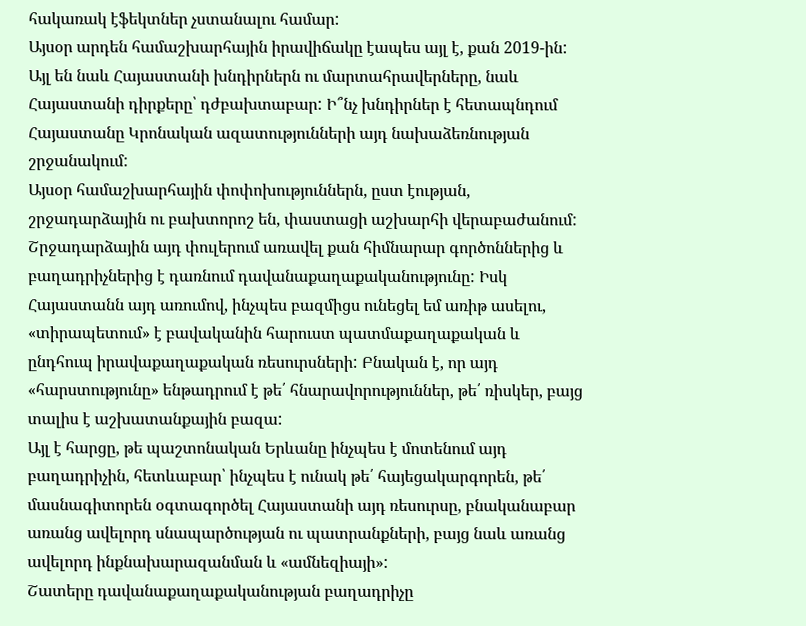հակառակ էֆեկտներ չստանալու համար:
Այսօր արդեն համաշխարհային իրավիճակը էապես այլ է, քան 2019-ին: Այլ են նաև Հայաստանի խնդիրներն ու մարտահրավերները, նաև Հայաստանի դիրքերը՝ դժբախտաբար: Ի՞նչ խնդիրներ է հետապնդում Հայաստանը Կրոնական ազատությունների այդ նախաձեռնության շրջանակում:
Այսօր համաշխարհային փոփոխություններն, ըստ էության, շրջադարձային ու բախտորոշ են, փաստացի աշխարհի վերաբաժանում: Շրջադարձային այդ փուլերում առավել քան հիմնարար գործոններից և բաղադրիչներից է դառնում դավանաքաղաքականությունը: Իսկ Հայաստանն այդ առումով, ինչպես բազմիցս ունեցել եմ առիթ ասելու, «տիրապետում» է բավականին հարուստ պատմաքաղաքական և ընդհուպ իրավաքաղաքական ռեսուրսների: Բնական է, որ այդ «հարստությունը» ենթադրում է թե՛ հնարավորություններ, թե՛ ռիսկեր, բայց տալիս է աշխատանքային բազա:
Այլ է հարցը, թե պաշտոնական Երևանը ինչպես է մոտենում այդ բաղադրիչին, հետևաբար՝ ինչպես է ունակ թե՛ հայեցակարգորեն, թե՛ մասնագիտորեն օգտագործել Հայաստանի այդ ռեսուրսը, բնականաբար առանց ավելորդ սնապարծության ու պատրանքների, բայց նաև առանց ավելորդ ինքնախարազանման և «ամնեզիայի»:
Շատերը դավանաքաղաքականության բաղադրիչը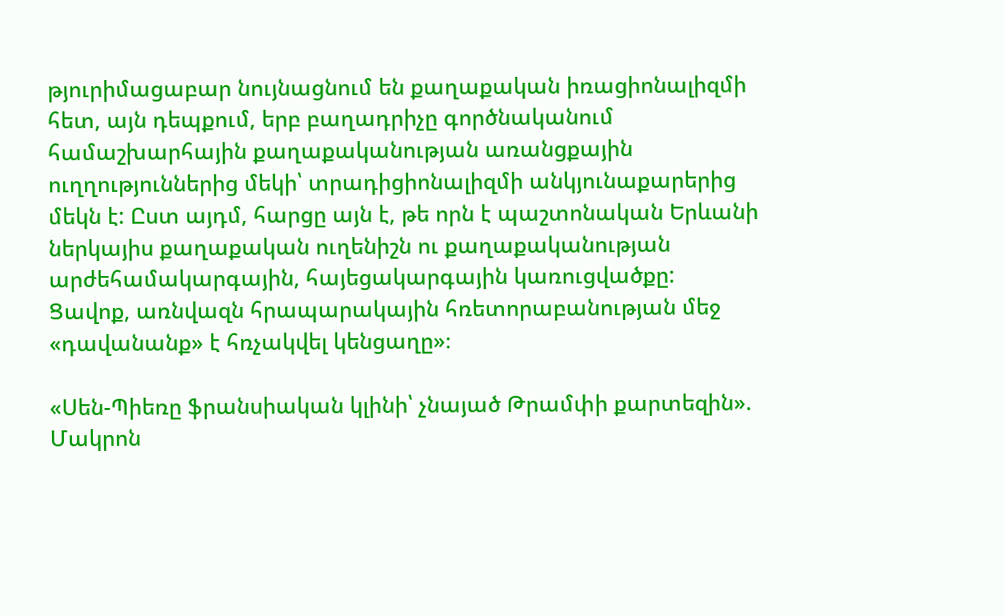թյուրիմացաբար նույնացնում են քաղաքական իռացիոնալիզմի հետ, այն դեպքում, երբ բաղադրիչը գործնականում համաշխարհային քաղաքականության առանցքային ուղղություններից մեկի՝ տրադիցիոնալիզմի անկյունաքարերից մեկն է: Ըստ այդմ, հարցը այն է, թե որն է պաշտոնական Երևանի ներկայիս քաղաքական ուղենիշն ու քաղաքականության արժեհամակարգային, հայեցակարգային կառուցվածքը:
Ցավոք, առնվազն հրապարակային հռետորաբանության մեջ «դավանանք» է հռչակվել կենցաղը»։

«Սեն-Պիեռը ֆրանսիական կլինի՝ չնայած Թրամփի քարտեզին». Մակրոն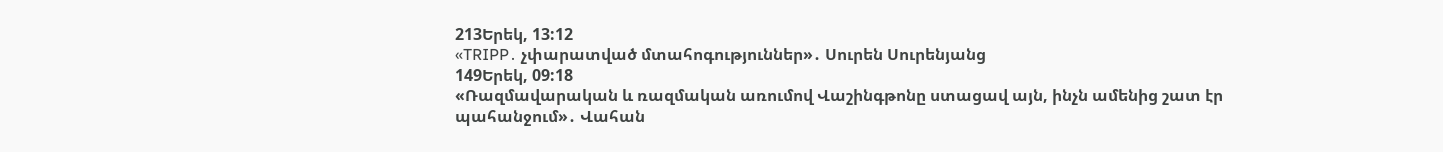213Երեկ, 13:12
«TRIPP․ չփարատված մտահոգություններ»․ Սուրեն Սուրենյանց
149Երեկ, 09:18
«Ռազմավարական և ռազմական առումով Վաշինգթոնը ստացավ այն, ինչն ամենից շատ էր պահանջում»․ Վահան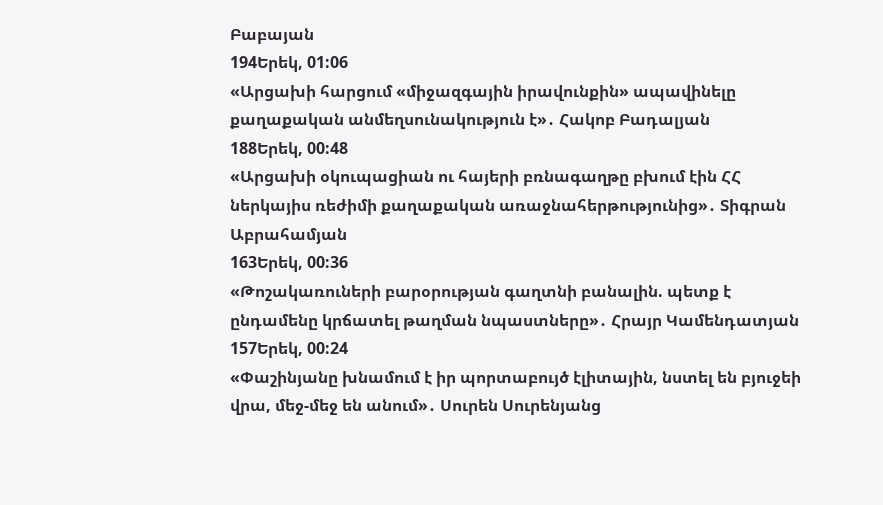Բաբայան
194Երեկ, 01:06
«Արցախի հարցում «միջազգային իրավունքին» ապավինելը քաղաքական անմեղսունակություն է»․ Հակոբ Բադալյան
188Երեկ, 00:48
«Արցախի օկուպացիան ու հայերի բռնագաղթը բխում էին ՀՀ ներկայիս ռեժիմի քաղաքական առաջնահերթությունից»․ Տիգրան Աբրահամյան
163Երեկ, 00:36
«Թոշակառուների բարօրության գաղտնի բանալին. պետք է ընդամենը կրճատել թաղման նպաստները»․ Հրայր Կամենդատյան
157Երեկ, 00:24
«Փաշինյանը խնամում է իր պորտաբույծ էլիտային, նստել են բյուջեի վրա, մեջ-մեջ են անում»․ Սուրեն Սուրենյանց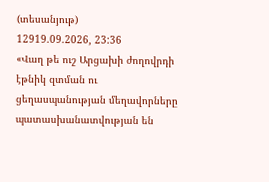(տեսանյութ)
12919.09.2026, 23:36
«Վաղ թե ուշ Արցախի ժողովրդի էթնիկ զտման ու ցեղասպանության մեղավորները պատասխանատվության են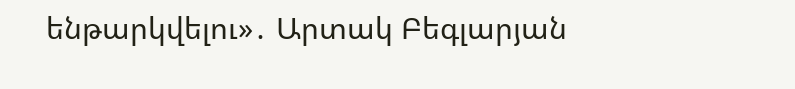ենթարկվելու»․ Արտակ Բեգլարյան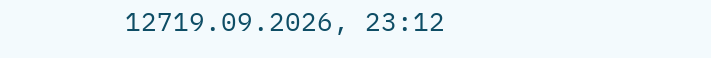12719.09.2026, 23:12